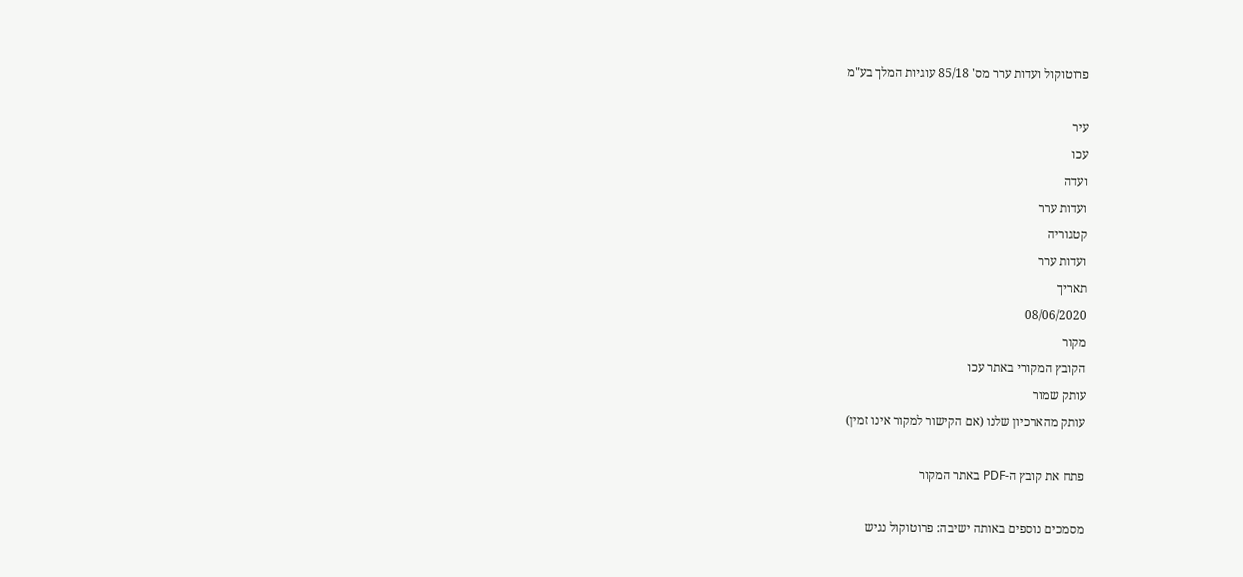פרוטוקול ועדות ערר מס' 85/18 עוגיות המלך בע"מ

עיר
עכו
ועדה
ועדות ערר
קטגוריה
ועדות ערר
תאריך
08/06/2020
מקור
הקובץ המקורי באתר עכו
עותק שמור
עותק מהארכיון שלנו (אם הקישור למקור אינו זמין)

פתח את קובץ ה-PDF באתר המקור

מסמכים נוספים באותה ישיבה: פרוטוקול נגיש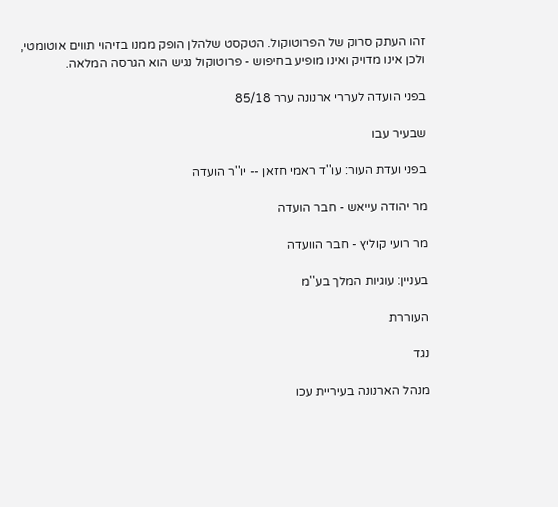זהו העתק סרוק של הפרוטוקול. הטקסט שלהלן הופק ממנו בזיהוי תווים אוטומטי, ולכן אינו מדויק ואינו מופיע בחיפוש - פרוטוקול נגיש הוא הגרסה המלאה.

בפני הועדה לעררי ארנונה ערר 85/18

שבעיר עבו

בפני ועדת העור: עו''ד ראמי חזאן -- יו''ר הועדה

מר יהודה עייאש - חבר הועדה

מר רועי קוליץ - חבר הוועדה

בעניין: עוגיות המלך בע''מ

העוררת

נגד

מנהל הארנונה בעיריית עכו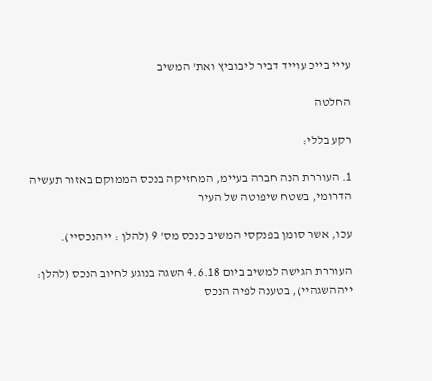עייי בייכ עוייד דביר ליבוביץ ואת' המשיב

החלטה

רקע בללי:

1. העוררת הנה חברה בעיימ, המחזיקה בנכס הממוקם באזור תעשיה הדרומי, בשטח שיפוטה של העיר

עכו, אשר סומן בפנקסי המשיב כנכס מס' 9 (להלן : ייהנכסיי).

העוררת הגישה למשיב ביום 4.6.18 השגה בנוגע לחיוב הנכס (להלן: ייההשגהיי), בטענה לפיה הנכס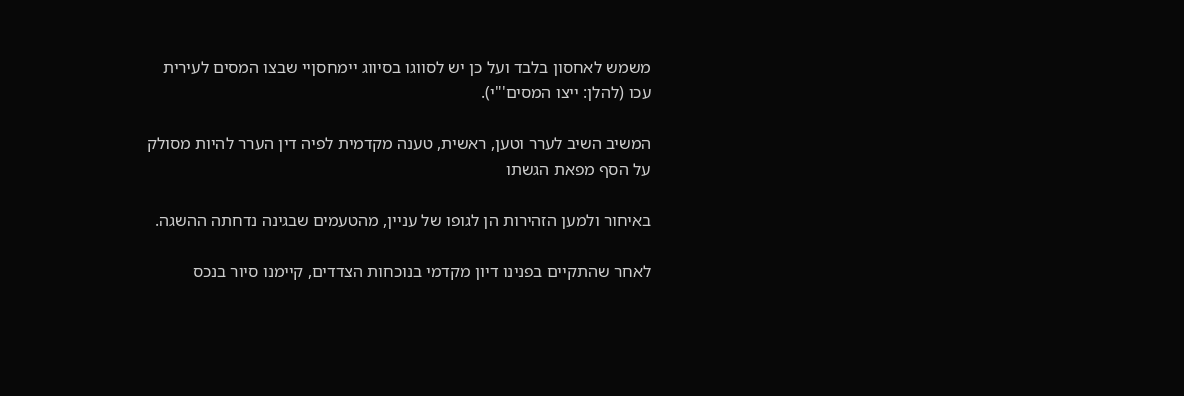משמש לאחסון בלבד ועל כן יש לסווגו בסיווג יימחסןיי שבצו המסים לעירית עכו (להלן: ייצו המסים'"י).

המשיב השיב לערר וטען, ראשית, טענה מקדמית לפיה דין הערר להיות מסולק על הסף מפאת הגשתו

באיחור ולמען הזהירות הן לגופו של עניין, מהטעמים שבגינה נדחתה ההשגה.

לאחר שהתקיים בפנינו דיון מקדמי בנוכחות הצדדים, קיימנו סיור בנכס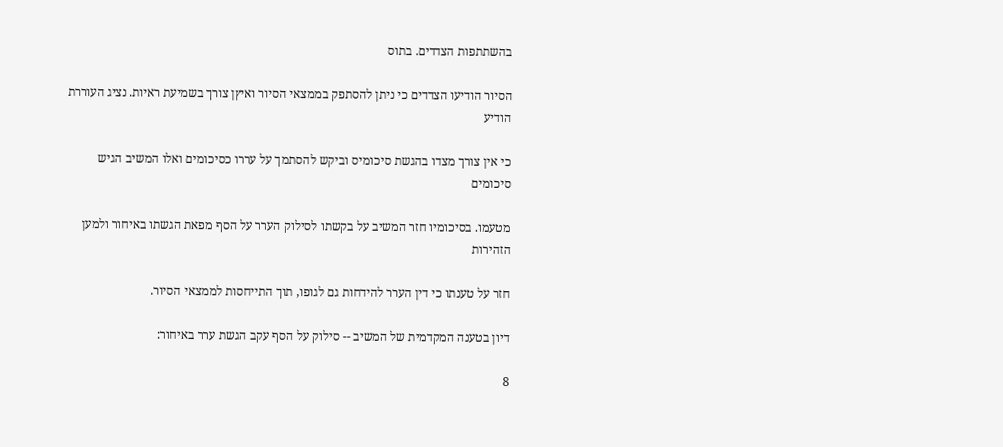בהשתתפות הצדדים. בתוס

הסיור הודיעו הצדדים כי ניתן להסתפק בממצאי הסיור ואיץן צורך בשמיעת ראיות. נציג העוררת הודיע

כי אין צורך מצדו בהגשת סיכומיס וביקש להסתמך על עררו כסיכומים ואלו המשיב הגיש סיכומים

מטעמו. בסיכומיו חזר המשיב על בקשתו לסילוק הערר על הסף מפאת הגשתו באיחור ולמען הזהירות

חזר על טענתו כי דין הערר להידחות גם לגופו, תוך התייחסות לממצאי הסיור.

דיון בטענה המקדמית של המשיב -- סילוק על הסף עקב הגשת ערר באיחור:

8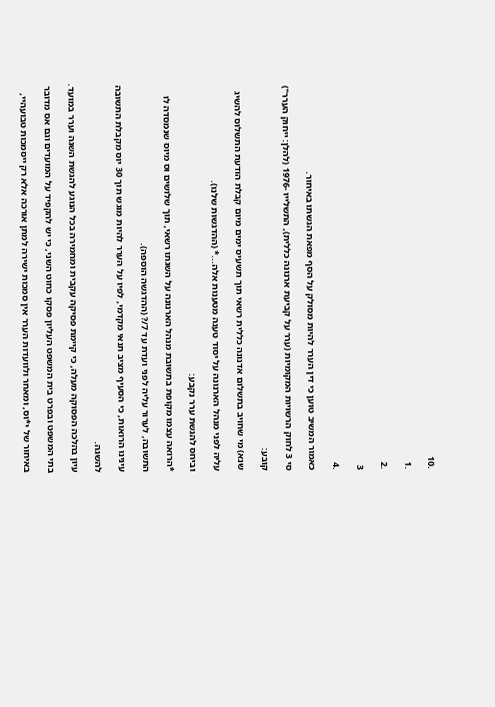.10

.1

.2

3

.4

כאמור המשיב טוען כי דין הערר להיות מסולק על הסף מפאת הגשתו באיחור.

סי 3 לחוק הרשויות המקומיות (ערר על קביעת ארנונה כללית), התשלייו -1976 (להלן: ייחוק הערר")

קובע:

שנא) מי שחויב בתשלום אדנונה כללית רשאי תוך תשעיס ימים מיום קבלת הודעת התשלוס להשיג

עליה לפני מנהל הארנונה על יסוד טענה מטענות אלה...* (ההדגשות שלנו).

וביחס להגשת ערר נקבע:

*הרואה עצמו מקופת בתשובת מנהל הארנונה על השגתו רשאי, תוך שלושים וס מיוס שנמסדה לו

התשובה, לערור עליה לפני ועדת עד 7/? (ההדגשה הוספה).

עינינו הרואות, כי הסעיף מציב תנאי מקדמי, לפיו על הערר להיות מוגש תוך 30 יוס מקבלת התשובה

להשגה.

עיון בהלכה הפסוקה מעלה, כי קיימת פסיקה עקבית ומחמירה בכל הנוגע להגשת השגה וערר במועד.

בתי המשפט ובפרט בית המשפט העליון פסקו כחוט השני, כי יש להקפיד על המועדים וגם אס מדובר

באיחור של י*וס, ומאחר ולוועדות הערר אין סמכות ישירה למתן אורכה אלא רק ייסמכות טבועהיי,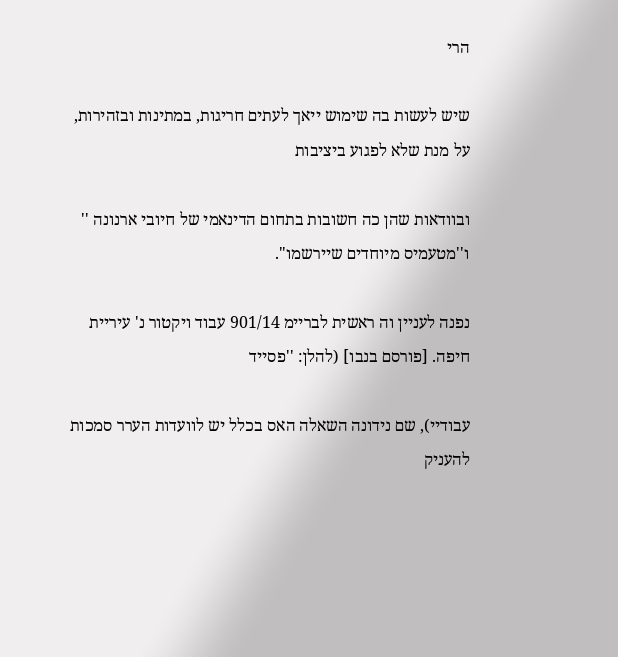הרי

שיש לעשות בה שימוש ייאך לעתים חריגות, במתינות ובזהירות, על מנת שלא לפגוע ביציבות

ובוודאות שהן כה חשובות בתחום הדינאמי של חיובי ארנונה '' ו''מטעמיס מיוחדים שיירשמו".

נפנה לעניין וה ראשית לבריימ 901/14 עבוד ויקטור נ' עיריית חיפה. [פורסם בנבו] (להלן: ''פסייד

עבודיי), שם נידונה השאלה האס בכלל יש לוועדות הערר סמכות להעניק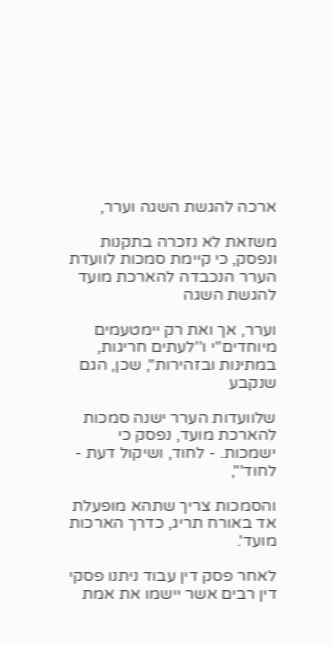ארכה להגשת השגה וערר,

משזאת לא נזכרה בתקנות ונפסק, כי קיימת סמכות לוועדת הערר הנכבדה להארכת מועד להגשת השגה

וערר, אך ואת רק יימטעמים מיוחדים''י ו''לעתים חריגות, במתינות ובזהירות'', שכן, הגם שנקבע

שלוועדות הערר ישנה סמכות להארכת מועד, נפסק כי ישמכות. - לחוד, ושיקול דעת - לחוד'",

והסמכות צריך שתהא מופעלת אד באורח תריג, כדרך הארכות מועד'.

לאחר פסק דין עבוד ניתנו פסקי דין רבים אשר יישמו את אמת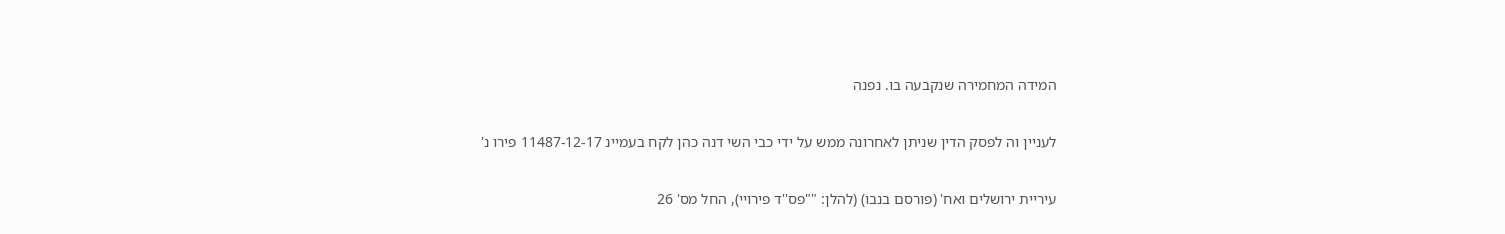המידה המחמירה שנקבעה בו. נפנה

לעניין וה לפסק הדין שניתן לאחרונה ממש על ידי כבי השי דנה כהן לקח בעמיינ 11487-12-17 פירו נ'

עיריית ירושלים ואח' (פורסם בנבו) (להלן: ""פס''ד פירויי), החל מס' 26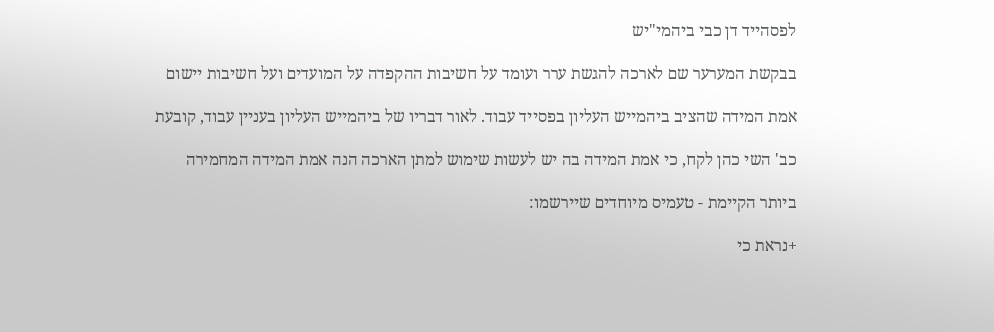לפסהייד דן כבי ביהמי"יש

בבקשת המערער שם לארכה להגשת ערר ועומד על חשיבות ההקפדה על המועדים ועל חשיבות יישום

אמת המידה שהציב ביהמייש העליון בפסייד עבוד. לאור דבריו של ביהמייש העליון בעניין עבוד, קובעת

כב' השי כהן לקח, כי אמת המידה בה יש לעשות שימוש למתן הארכה הנה אמת המידה המחמירה

ביותר הקיימת - טעמיס מיוחדים שיירשמו:

+נראת כי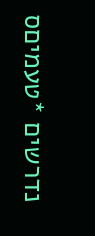נדרשים *טעמיםס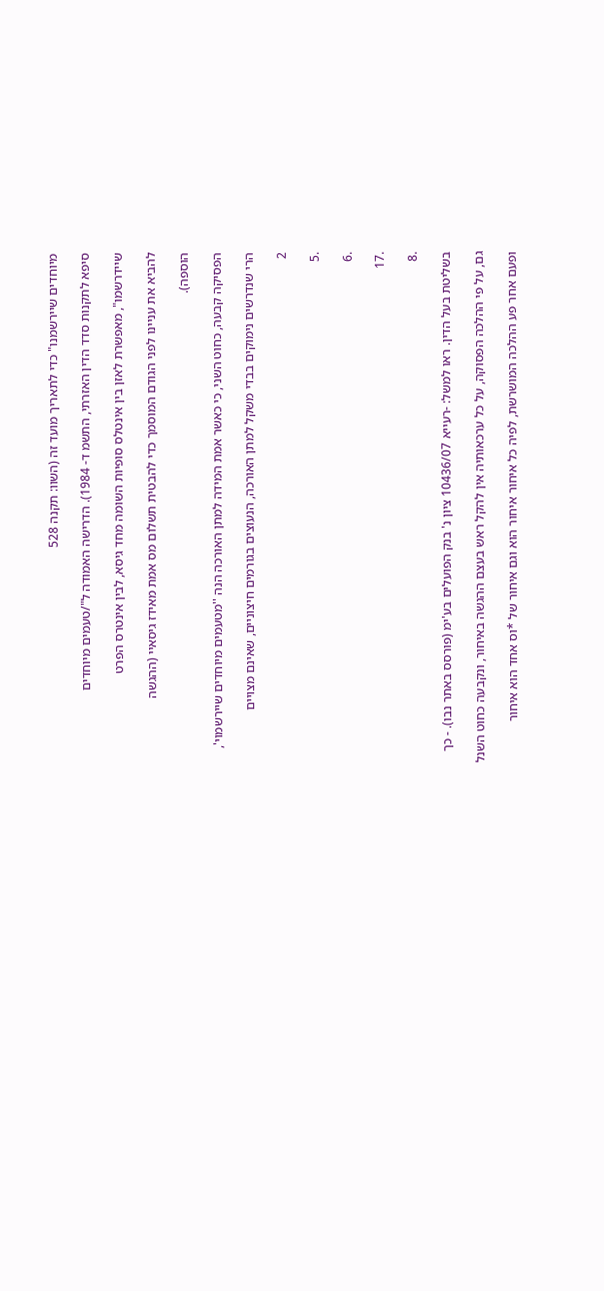מיוחדים שיירשמנו" כדי לתאריך מועד זה (השוו: תקנה 528

סיפא לתקנות סדד הדין האזרתי, התשמ ד- 1984). הדרישה האמודה ל"/טעמים מיוחדים

שיידרשמו", מאפשרת לאזן בין אינטלס סופיות השומה מחד גיסא, לבין אינטרס הפרט

להביא את עניינו לפני הגודם המוסמך כדי להבטית תשלום מס אמת מאידז גיסאיי (ההגשה

הוספה).

הפסיקה קבעה, כחוט השני, כי כאשר אמת המידה למתן האורכה הנה ''מטעמים מיוחדים שיירשמוי',

הרי שנדרשים נימוקים בבדי משקל למתן האורכה, הנעוצים בגורמים חיצוניים, שאינם מצויים

2

.5

.6

.17

.8

בשליטת בעל הדין. ראו למשל: -רעייא 10436/07 ציון נ' בנק הפועלים בע'ימ (פורסס באתר נבו). - כך

גם, על פי ההלכה הפסוקה, על כל ערכאותיה אין להקל ראש בעצם ההגשה באיחור, ונקבעה כחוט השנל

ופעם אחר פע ההלכה המושרשת, לפיה כל איחור איחור הוא וגם איחור של *וס אחד הוא איחור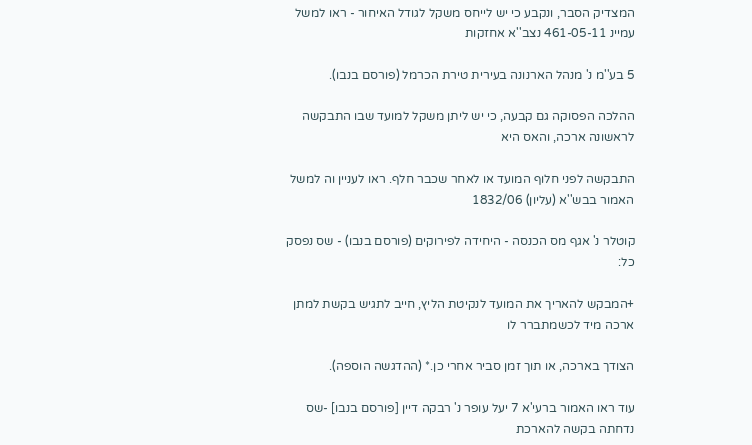המצדיק הסבר, ונקבע כי יש לייחס משקל לגודל האיחור - ראו למשל עמיינ 461-05-11 נצב''א אחזקות

5 בע''מ נ' מנהל הארנונה בעירית טירת הכרמל (פורסם בנבו).

ההלכה הפסוקה גם קבעה, כי יש ליתן משקל למועד שבו התבקשה לראשונה ארכה, והאס היא

התבקשה לפני חלוף המועד או לאחר שכבר חלף. ראו לעניין וה למשל האמור בבש''א (עליון) 1832/06

קוטלר נ' אגף מס הכנסה - היחידה לפירוקים (פורסם בנבו) - שס נפסק כל:

+המבקש להאריך את המועד לנקיטת הליץ, חייב לתגיש בקשת למתן ארכה מיד לכשמתברר לו

הצודך בארכה, או תוך זמן סביר אחרי כן.* (ההדגשה הוספה).

עוד ראו האמור ברעי'א 7 יעל עופר נ' רבקה דיין [פורסם בנבו] -שס נדחתה בקשה להארכת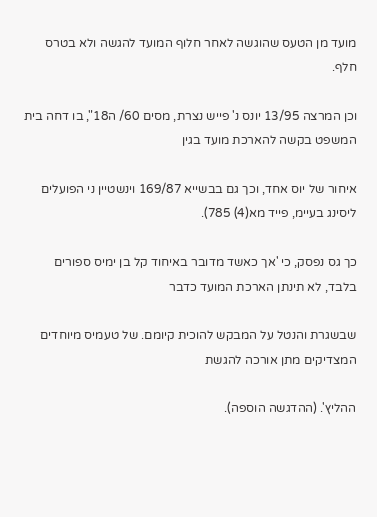מועד מן הטעס שהוגשה לאחר חלוף המועד להגשה ולא בטרס חלף.

וכן המרצה 13/95 יונס נ' פייש נצרת, מסים 60/ ה18", בו דחה בית המשפט בקשה להארכת מועד בגין

איחור של יוס אחד, וכך גם בבשייא 169/87 וינשטיין ני הפועלים ליסינג בעיימ, פייד מא(4) 785).

כך גס נפסק, כי 'אך כאשד מדובר באיחוד קל בן ימיס ספורים בלבד, לא תינתן הארכת המועד כדבר

שבשגרת והנטל על המבקש להוכית קיומם. של טעמיס מיוחדים המצדיקים מתן אורכה להגשת

ההליץ'. (ההדגשה הוספה).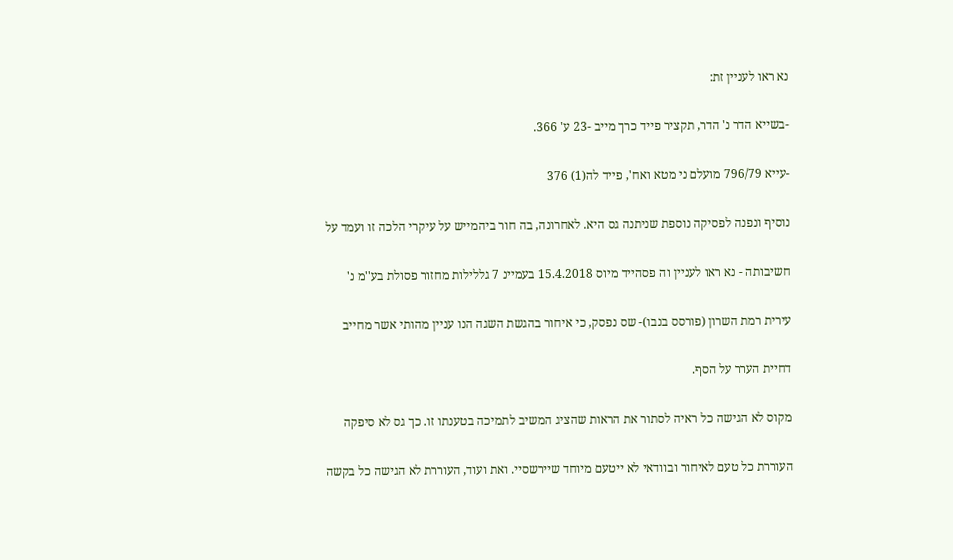נא ראו לעניין זת:

-בשייא הדר נ' הדר, תקציר פייד כרך מייב -23 ע' 366.

-עייא 796/79 מועלם ני מטא ואח', פייד לה(1) 376

נוסיף ונפנה לפסיקה נוספת שניתנה גס היא. לאחרונה, בה חור ביהמייש על עיקרי הלכה זו ועמד על

חשיבותה - נא ראו לעניין וה פסהייד מיוס 15.4.2018 בעמיינ 7 גללילות מחזור פסולת בע''מ נ'

עירית רמת השרון (פורסס בנבו)- שס נפסק, כי איחור בהגשת השגה הנו עניין מהותי אשר מחייב

דחיית הערר על הסף.

מקוס לא הגישה כל ראיה לסתור את הראות שהציג המשיב לתמיכה בטענתו זו. כך גס לא סיפקה

העוררת כל טעם לאיחור ובוודאי לא ייטעם מיוחד שיירשסיי. ואת ועוד, העוררת לא הגישה כל בקשה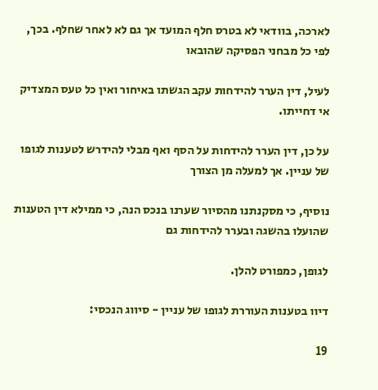לארכה, בוודאי לא בטרס חלף המועד אך גם לא לאחר שחלף. בכך, לפי כל מבחני הפסיקה שהובאו

לעיל, דין הערר להידחות עקב הגשתו באיחור ואין כל טעס המצדיק אי דחייתו.

על כן, דין הערר להידחות על הסף ואף מבלי להידרש לטענות לגופו של עניין. אך למעלה מן הצורך

נוסיף, כי מסקנתנו מהסיור שערנו בנכס הנה, כי ממילא דין הטענות שהועלו בהשגה ובערר להידחות גם

לגופן, כמפורט להלן.

דיוו בטענות העוררת לגופו של עניין - סיווג הנכסי:

19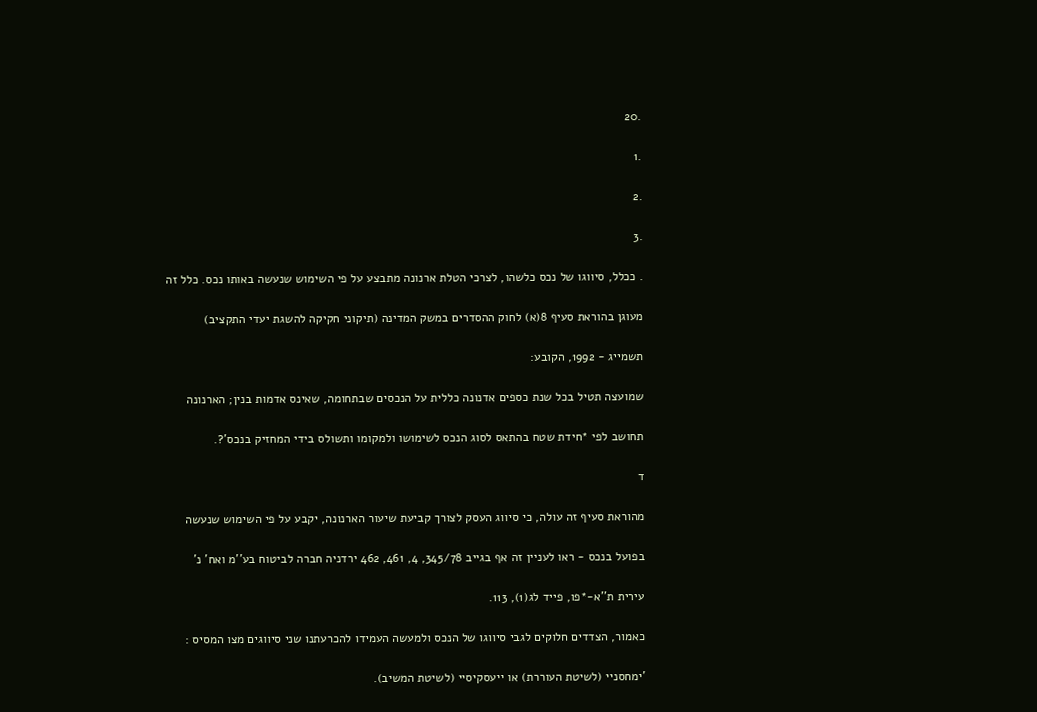.20

.1

.2

.3

. ככלל, סיווגו של נכס כלשהו, לצרכי הטלת ארנונה מתבצע על פי השימוש שנעשה באותו נכס. כלל זה

מעוגן בהוראת סעיף 8(א) לחוק ההסדרים במשק המדינה (תיקוני חקיקה להשגת יעדי התקציב)

תשמייג - 1992, הקובע:

שמועצה תטיל בכל שנת כספים אדנונה כללית על הנכסים שבתחומה, שאינס אדמות בנין; הארנונה

תחושב לפי *חידת שטח בהתאס לסוג הנכס לשימושו ולמקומו ותשולס בידי המחזיק בנכס'?.

ד

מהוראת סעיף זה עולה, כי סיווג העסק לצורך קביעת שיעור הארנונה, יקבע על פי השימוש שנעשה

בפועל בנכס - ראו לעניין זה אף בגייב 345/78, 4, 461, 462 ירדניה חברה לביטוח בע''מ ואח' נ'

עירית ת''א-*פו, פייד לג(1), 113.

כאמור, הצדדים חלוקים לגבי סיווגו של הנכס ולמעשה העמידו להכרעתנו שני סיווגים מצו המסיס :

'ימחסניי (לשיטת העוררת) או ייעסקיסיי (לשיטת המשיב).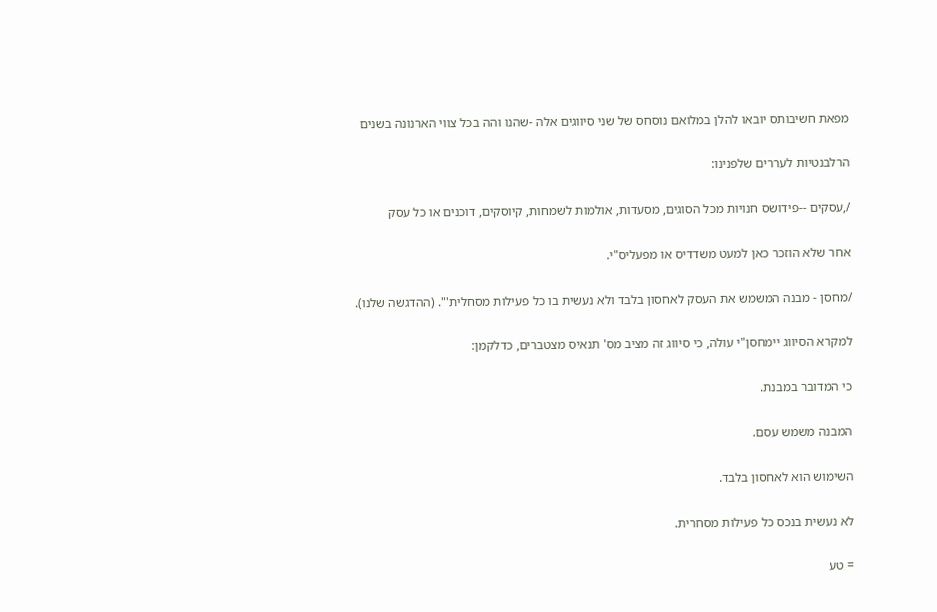מפאת חשיבותס יובאו להלן במלואם נוסחס של שני סיווגים אלה -שהנו והה בכל צווי הארנונה בשנים

הרלבנטיות לעררים שלפנינו:

/,עסקים --פידושס חנויות מכל הסוגים, מסעדות, אולמות לשמחות, קיוסקים, דוכנים או כל עסק

אחר שלא הוזכר כאן למעט משדדיס או מפעליס"י.

/מחסן - מבנה המשמש את העסק לאחסון בלבד ולא נעשית בו כל פעילות מסחלית'". (ההדגשה שלנו).

למקרא הסיווג יימחסן"י עולה, כי סיווג זה מציב מס' תנאיס מצטברים, כדלקמן:

כי המדובר במבנת.

המבנה משמש עסם.

השימוש הוא לאחסון בלבד.

לא נעשית בנכס כל פעילות מסחרית.

= טע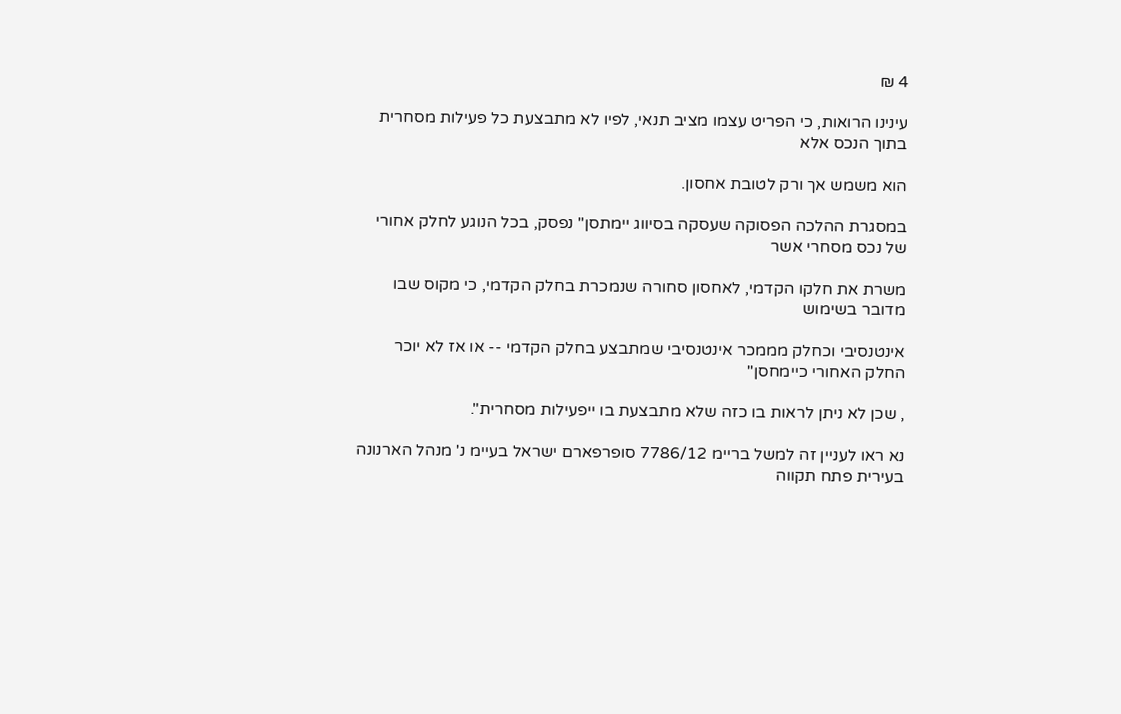4 ₪

עינינו הרואות, כי הפריט עצמו מציב תנאי, לפיו לא מתבצעת כל פעילות מסחרית בתוך הנכס אלא

הוא משמש אך ורק לטובת אחסון.

במסגרת ההלכה הפסוקה שעסקה בסיווג יימתסן" נפסק, בכל הנוגע לחלק אחורי של נכס מסחרי אשר

משרת את חלקו הקדמי, לאחסון סחורה שנמכרת בחלק הקדמי, כי מקוס שבו מדובר בשימוש

אינטנסיבי וכחלק מממכר אינטנסיבי שמתבצע בחלק הקדמי -- או אז לא יוכר החלק האחורי כיימחסן"

, שכן לא ניתן לראות בו כזה שלא מתבצעת בו ייפעילות מסחרית".

נא ראו לעניין זה למשל בריימ 7786/12 סופרפארם ישראל בעיימ נ' מנהל הארנונה בעירית פתח תקווה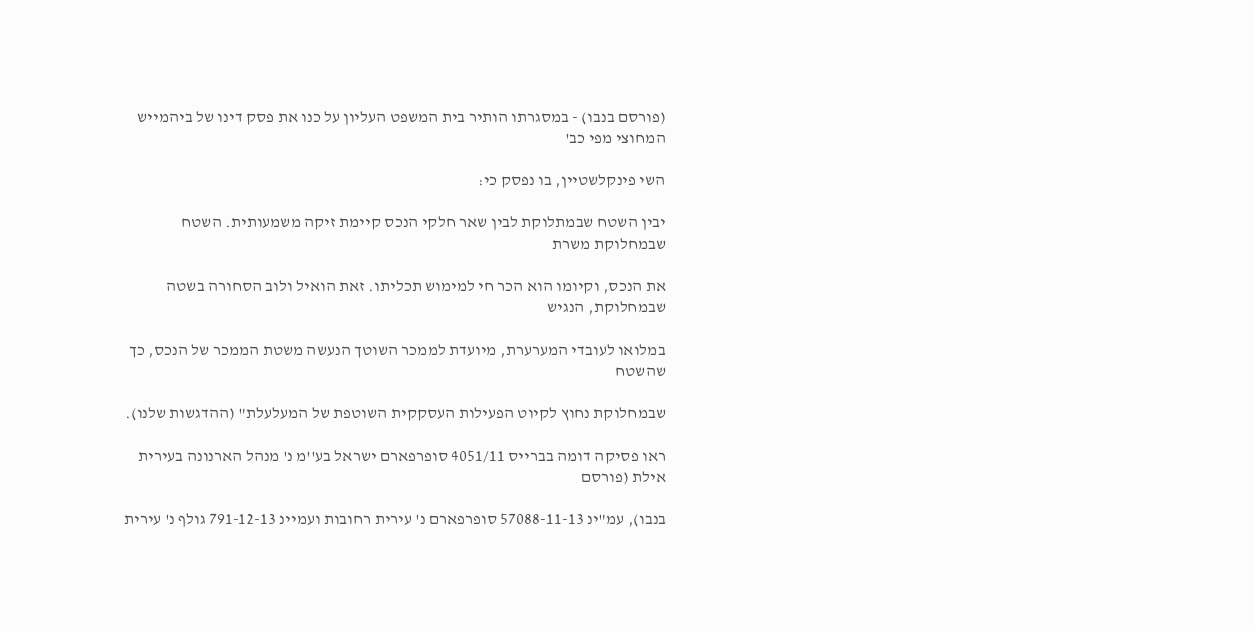(פורסם בנבו) - במסגרתו הותיר בית המשפט העליון על כנו את פסק דינו של ביהמייש המחוצי מפי כב'

השי פינקלשטיין, בו נפסק כי:

יבין השטח שבמתלוקת לבין שאר חלקי הנכס קיימת זיקה משמעותית. השטח שבמחלוקת משרת

את הנכס, וקיומו הוא הכר חי למימוש תכליתו. זאת הואיל ולוב הסחורה בשטה שבמחלוקת, הנגיש

במלואו לעובדי המערערת, מיועדת לממכר השוטך הנעשה משטת הממכר של הנכס, כך שהשטח

שבמחלוקת נחוץ לקיוט הפעילות העסקקית השוטפת של המעלעלת" (ההדגשות שלנו).

ראו פסיקה דומה בברייס 4051/11 סופרפארם ישראל בע''מ נ' מנהל הארנונה בעירית אילת (פורסם

בנבו), עמ"ינ 57088-11-13 סופרפארם נ' עירית רחובות ועמיינ 791-12-13 גולף נ' עירית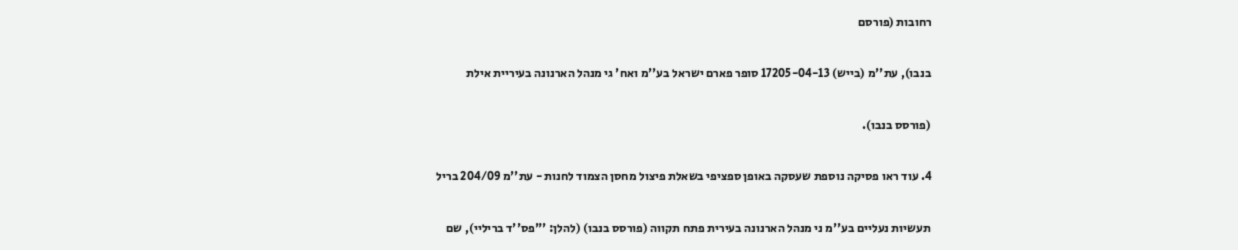רחובות (פורסם

בנבו), עת''מ (בייש) 17205-04-13 סופר פארם ישראל בע''מ ואח' גי מנהל הארנונה בעיריית אילת

(פורסס בנבו).

4. עוד ראו פסיקה נוספת שעסקה באופן ספציפי בשאלת פיצול מחסן הצמוד לחנות - עת''מ 204/09 בריל

תעשיות נעליים בע''מ ני מנהל הארנונה בעירית פתח תקווה (פורסס בנבו) (להלן: '"פס''ד בריליי), שם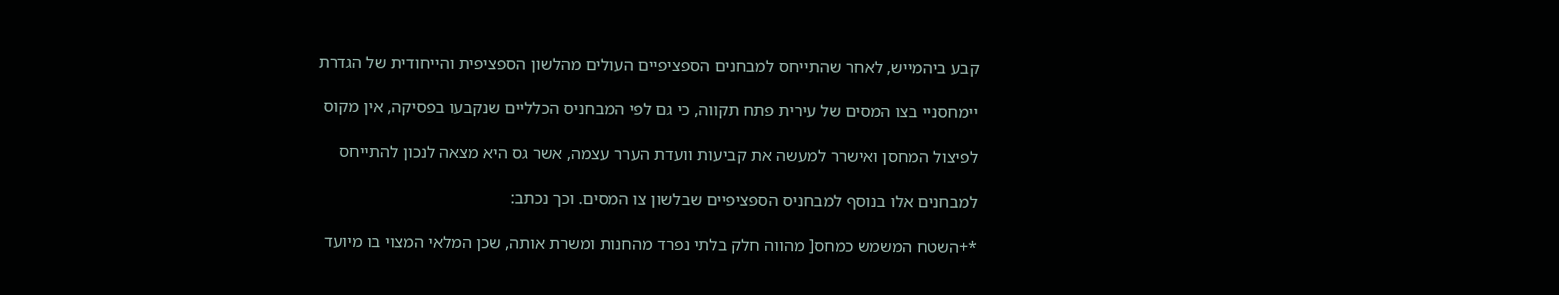קבע ביהמייש, לאחר שהתייחס למבחנים הספציפיים העולים מהלשון הספציפית והייחודית של הגדרת

יימחסניי בצו המסים של עירית פתח תקווה, כי גם לפי המבחניס הכלליים שנקבעו בפסיקה, אין מקוס

לפיצול המחסן ואישרר למעשה את קביעות וועדת הערר עצמה, אשר גס היא מצאה לנכון להתייחס

למבחנים אלו בנוסף למבחניס הספציפיים שבלשון צו המסים. וכך נכתב:

*+השטח המשמש כמחס[ מהווה חלק בלתי נפרד מהחנות ומשרת אותה, שכן המלאי המצוי בו מיועד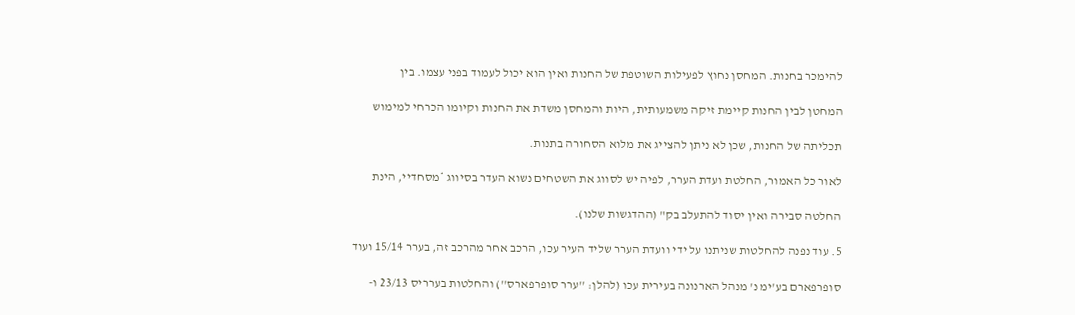להימכר בחנות. המחסן נחוץ לפעילות השוטפת של החנות ואין הוא יכול לעמוד בפני עצמו. בין

המחטן לבין החנות קיימת זיקה משמעותית, היות והמחסן משדת את החנות וקיומו הכרחי למימוש

תכליתה של החנות, שכן לא ניתן להצייג את מלוא הסחורה בתנות.

לאור כל האמור, החלטת ועדת הערר, לפיה יש לסווג את השטחים נשוא העדר בסיווג *מסחדיי, הינת

החלטה סבירה ואין יסוד להתעלב בק" (ההדגשות שלנו).

5. עוד נפנה להחלטות שניתנו על ידי וועדת הערר שליד העיר עכו, הרכב אחר מהרכב זה, בערר 15/14 ועוד

סופרפארם בע'ימ נ' מנהל הארנונה בעירית עכו (להלן: ''ערר סופרפארס'') והחלטות בערריס 23/13 ו-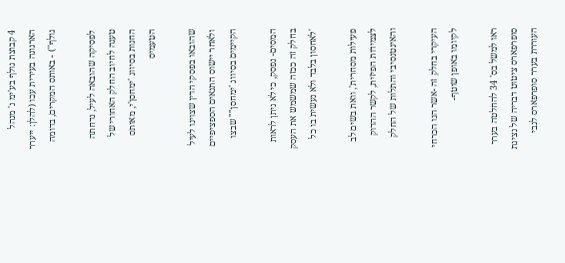4 קבוצת גולף בע'ימ נ' מנהל הארנונה בעירית עכו (להלן: ייערר גולף'') - באותס המקרים, בדומה

לפסיקה שהובאה לעיל, נדחתה טענה לחיוב החלק האחורי של החנות בסיווג 'ימחסן'י, מאותס הטעמיס

שהובאו בפסקי הדין שצוינו לעיל ולאחר יישוס התנאים הספציפיים הקיימים בסיווג 'ימחסן"" שבצו

המסים- נפסק, כי לא ניתן לראות בחלק זה ככזה שמשמש את העסק 'לאחסון בלבד ולא נעשית בו כל

פעילות מסחרית', וואת בשים לב לצמידות הפיזית, לקשר ההדוק והאינטנסיבי והתלות של החלק

העיקרי בחלק זה -אשר הנו הכרחי לקיומו באופן שוטף-

ראו למשל בס' 34 להחלטה בערר סופרפארס ציטוט דבריה של נציגת העוררת בערר סופרפארס לגבי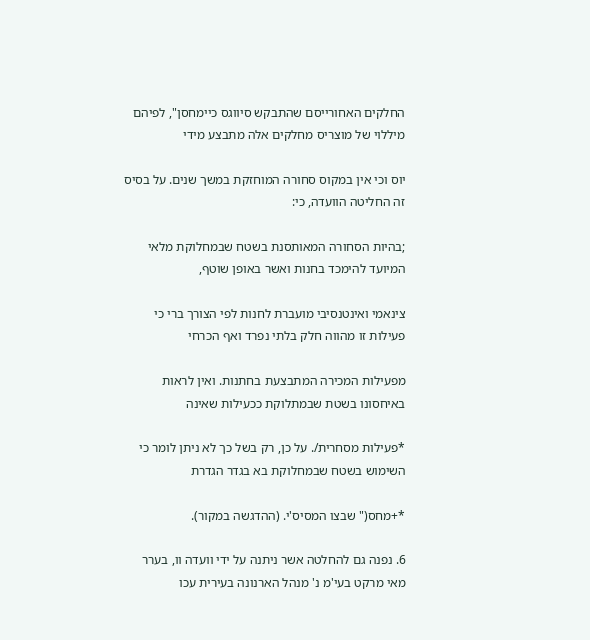החלקים האחורייסם שהתבקש סיווגס כיימחסן", לפיהם מיללוי של מוצריס מחלקים אלה מתבצע מידי

יוס וכי אין במקוס סחורה המוחזקת במשך שנים. על בסיס זה החליטה הוועדה, כי:

;בהיות הסחורה המאותסנת בשטח שבמחלוקת מלאי המיועד להימכד בחנות ואשר באופן שוטף,

צינאמי ואינטנסיבי מועברת לחנות לפי הצורך ברי כי פעילות זו מהווה חלק בלתי נפרד ואף הכרחי

מפעילות המכירה המתבצעת בחתנות. ואין לראות באיחסונו בשטת שבמתלוקת ככעילות שאינה

*פעילות מסחרית/. על כן, רק בשל כך לא ניתן לומר כי השימוש בשטח שבמחלוקת בא בגדר הגדרת

*+מחס(" שבצו המסיס'י. (ההדגשה במקור).

6. נפנה גם להחלטה אשר ניתנה על ידי וועדה וו, בערר מאי מרקט בעי'מ נ' מנהל הארנונה בעירית עכו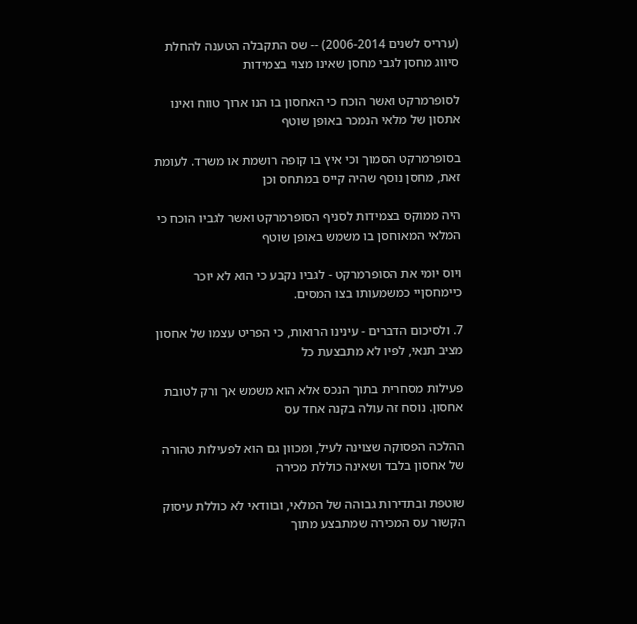(ערריס לשנים 2006-2014) -- שס התקבלה הטענה להחלת סיווג מחסן לגבי מחסן שאינו מצוי בצמידות

לסופרמרקט ואשר הוכח כי האחסון בו הנו ארוך טווח ואינו אתסון של מלאי הנמכר באופן שוטף

בסופרמרקט הסמוך וכי איץ בו קופה רושמת או משרד. לעומת זאת, מחסן נוסף שהיה קייס במתחס וכן

היה ממוקס בצמידות לסניף הסופרמרקט ואשר לגביו הוכח כי המלאי המאוחסן בו משמש באופן שוטף

ויוס יומי את הסופרמרקט - לגביו נקבע כי הוא לא יוכר כיימחסןיי כמשמעותו בצו המסים.

7. ולסיכום הדברים - עינינו הרואות, כי הפריט עצמו של אחסון מציב תנאי, לפיו לא מתבצעת כל

פעילות מסחרית בתוך הנכס אלא הוא משמש אך ורק לטובת אחסון. נוסח זה עולה בקנה אחד עס

ההלכה הפסוקה שצוינה לעיל, ומכוון גם הוא לפעילות טהורה של אחסון בלבד ושאינה כוללת מכירה

שוטפת ובתדירות גבוהה של המלאי, ובוודאי לא כוללת עיסוק הקשור עס המכירה שמתבצע מתוך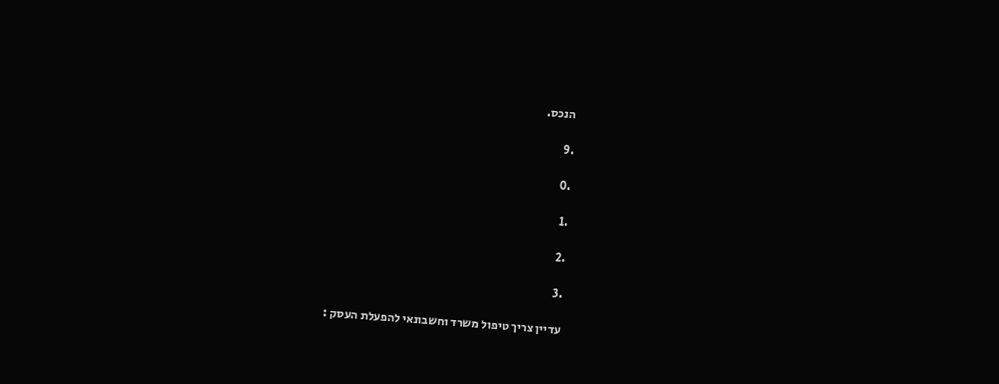הנכס.

.9

.0

.1

.2

.3

עדיין צריך טיפול משרד וחשבונאי להפעלת העסק :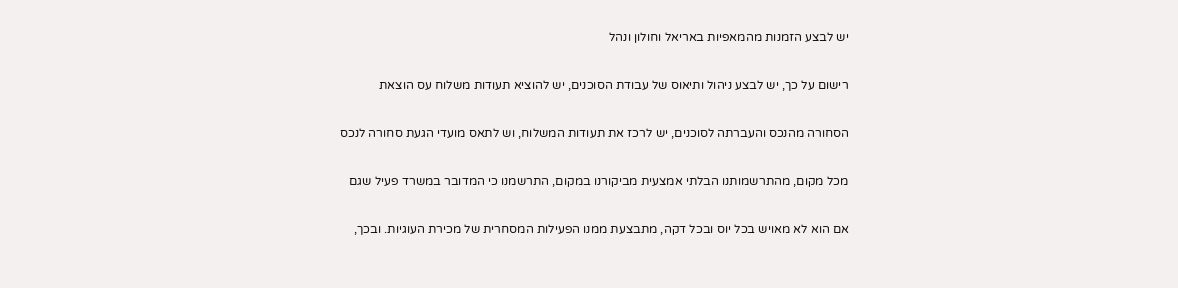יש לבצע הזמנות מהמאפיות באריאל וחולון ונהל

רישום על כך, יש לבצע ניהול ותיאוס של עבודת הסוכנים, יש להוציא תעודות משלוח עס הוצאת

הסחורה מהנכס והעברתה לסוכנים, יש לרכז את תעודות המשלוח, וש לתאס מועדי הגעת סחורה לנכס

מכל מקום, מהתרשמותנו הבלתי אמצעית מביקורנו במקום, התרשמנו כי המדובר במשרד פעיל שגם

אם הוא לא מאויש בכל יוס ובכל דקה, מתבצעת ממנו הפעילות המסחרית של מכירת העוגיות. ובכך,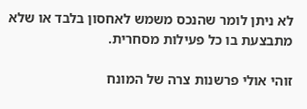לא ניתן לומר שהנכס משמש לאחסון בלבד או שלא מתבצעת בו כל פעילות מסחרית.

זוהי אולי פרשנות צרה של המונח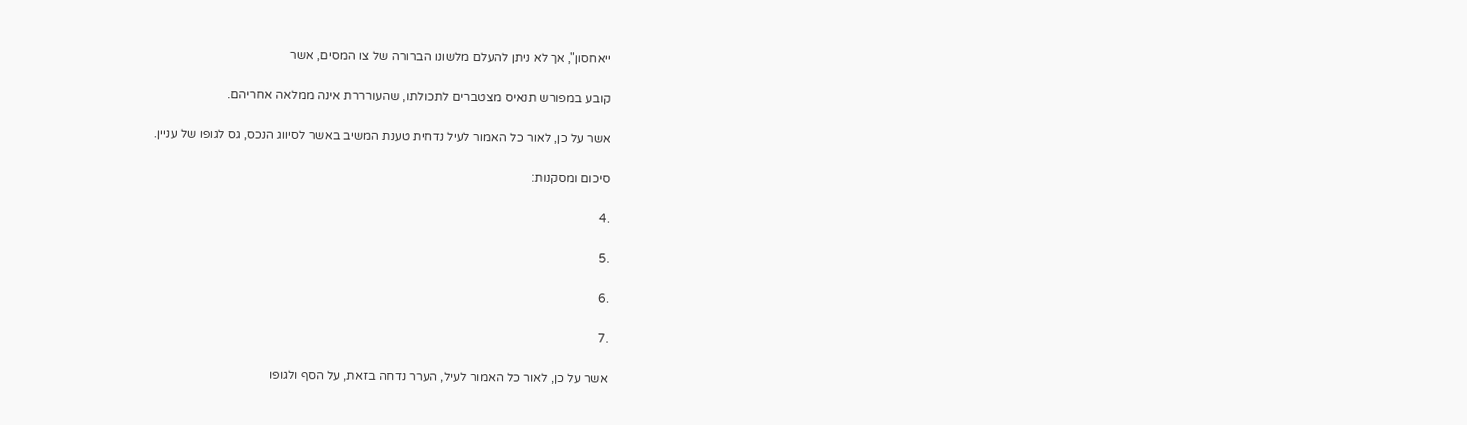ייאחסון", אך לא ניתן להעלם מלשונו הברורה של צו המסים, אשר

קובע במפורש תנאיס מצטברים לתכולתו, שהעורררת אינה ממלאה אחריהם.

אשר על כן, לאור כל האמור לעיל נדחית טענת המשיב באשר לסיווג הנכס, גס לגופו של עניין.

סיכום ומסקנות:

.4

.5

.6

.7

אשר על כן, לאור כל האמור לעיל, הערר נדחה בזאת, על הסף ולגופו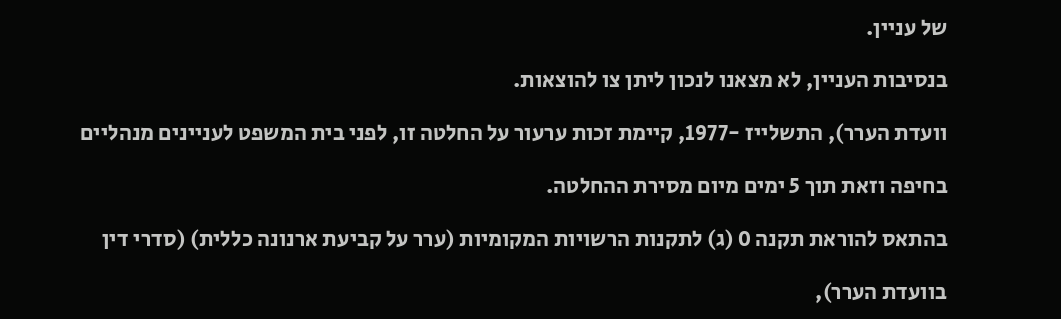של עניין.

בנסיבות העניין, לא מצאנו לנכון ליתן צו להוצאות.

וועדת הערר), התשלייז -1977, קיימת זכות ערעור על החלטה זו, לפני בית המשפט לעניינים מנהליים

בחיפה וזאת תוך 5 ימים מיום מסירת ההחלטה.

בהתאס להוראת תקנה 0 (ג) לתקנות הרשויות המקומיות (ערר על קביעת ארנונה כללית) (סדרי דין

בוועדת הערר),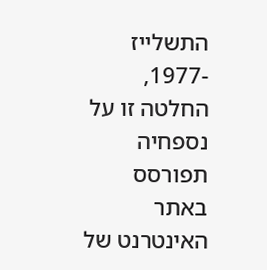התשלייז -1977, החלטה זו על נספחיה תפורסס באתר האינטרנט של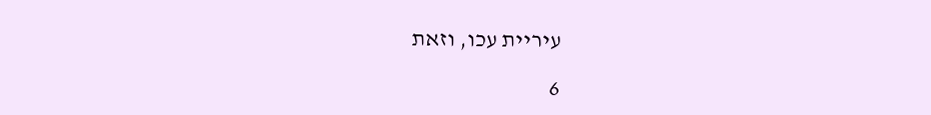עיריית עכו, וזאת

6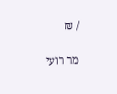/ ₪

מר רועי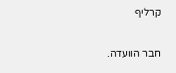קרליף

חבר הוועדה.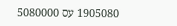1905080 עס 5080000